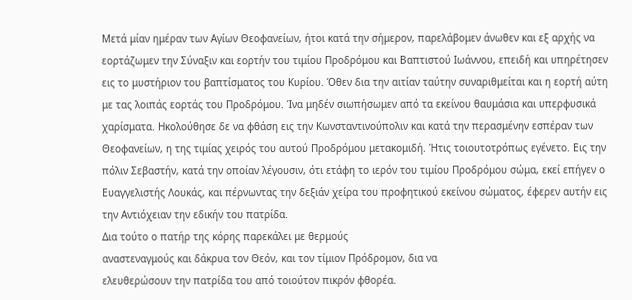Μετά μίαν ημέραν των Αγίων Θεοφανείων, ήτοι κατά την σήμερον, παρελάβομεν άνωθεν και εξ αρχής να εορτάζωμεν την Σύναξιν και εορτήν του τιμίου Προδρόμου και Βαπτιστού Ιωάννου, επειδή και υπηρέτησεν εις το μυστήριον του βαπτίσματος του Κυρίου. Όθεν δια την αιτίαν ταύτην συναριθμείται και η εορτή αύτη με τας λοιπάς εορτάς του Προδρόμου. Ίνα μηδέν σιωπήσωμεν από τα εκείνου θαυμάσια και υπερφυσικά χαρίσματα. Ηκολούθησε δε να φθάση εις την Κωνσταντινούπολιν και κατά την περασμένην εσπέραν των Θεοφανείων, η της τιμίας χειρός του αυτού Προδρόμου μετακομιδή. Ήτις τοιουτοτρόπως εγένετο. Εις την πόλιν Σεβαστήν, κατά την οποίαν λέγουσιν, ότι ετάφη το ιερόν του τιμίου Προδρόμου σώμα, εκεί επήγεν ο Ευαγγελιστής Λουκάς, και πέρνωντας την δεξιάν χείρα του προφητικού εκείνου σώματος, έφερεν αυτήν εις την Αντιόχειαν την εδικήν του πατρίδα.
Δια τούτο ο πατήρ της κόρης παρεκάλει με θερμούς
αναστεναγμούς και δάκρυα τον Θεόν, και τον τίμιον Πρόδρομον, δια να
ελευθερώσουν την πατρίδα του από τοιούτον πικρόν φθορέα.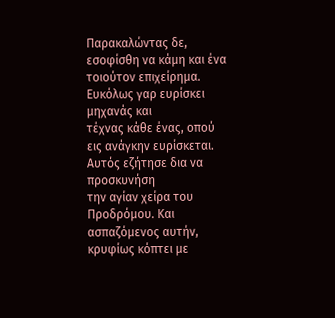Παρακαλώντας δε,
εσοφίσθη να κάμη και ένα τοιούτον επιχείρημα. Ευκόλως γαρ ευρίσκει μηχανάς και
τέχνας κάθε ένας, οπού εις ανάγκην ευρίσκεται. Αυτός εζήτησε δια να προσκυνήση
την αγίαν χείρα του Προδρόμου. Και ασπαζόμενος αυτήν, κρυφίως κόπτει με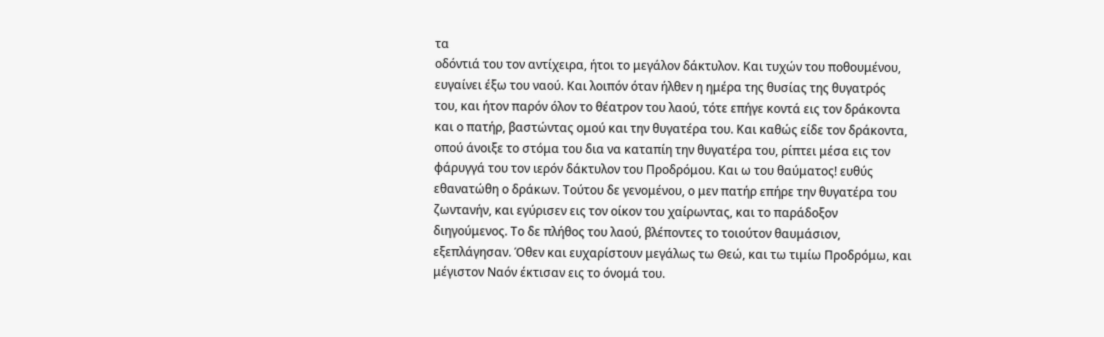τα
οδόντιά του τον αντίχειρα, ήτοι το μεγάλον δάκτυλον. Και τυχών του ποθουμένου,
ευγαίνει έξω του ναού. Και λοιπόν όταν ήλθεν η ημέρα της θυσίας της θυγατρός
του, και ήτον παρόν όλον το θέατρον του λαού, τότε επήγε κοντά εις τον δράκοντα
και ο πατήρ, βαστώντας ομού και την θυγατέρα του. Και καθώς είδε τον δράκοντα,
οπού άνοιξε το στόμα του δια να καταπίη την θυγατέρα του, ρίπτει μέσα εις τον
φάρυγγά του τον ιερόν δάκτυλον του Προδρόμου. Και ω του θαύματος! ευθύς
εθανατώθη ο δράκων. Τούτου δε γενομένου, ο μεν πατήρ επήρε την θυγατέρα του
ζωντανήν, και εγύρισεν εις τον οίκον του χαίρωντας, και το παράδοξον
διηγούμενος. Το δε πλήθος του λαού, βλέποντες το τοιούτον θαυμάσιον,
εξεπλάγησαν. Όθεν και ευχαρίστουν μεγάλως τω Θεώ, και τω τιμίω Προδρόμω, και
μέγιστον Ναόν έκτισαν εις το όνομά του.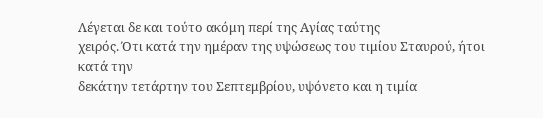Λέγεται δε και τούτο ακόμη περί της Αγίας ταύτης
χειρός. Ότι κατά την ημέραν της υψώσεως του τιμίου Σταυρού, ήτοι κατά την
δεκάτην τετάρτην του Σεπτεμβρίου, υψόνετο και η τιμία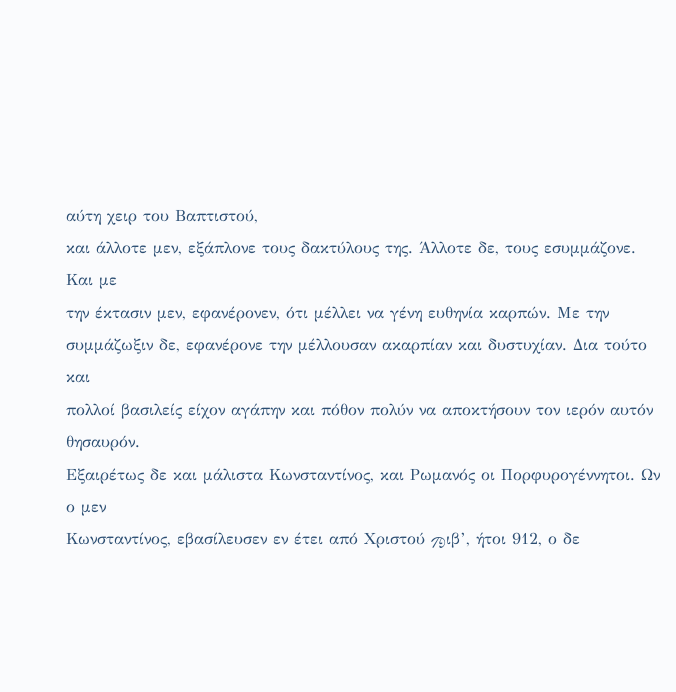αύτη χειρ του Βαπτιστού,
και άλλοτε μεν, εξάπλονε τους δακτύλους της. Άλλοτε δε, τους εσυμμάζονε. Και με
την έκτασιν μεν, εφανέρονεν, ότι μέλλει να γένη ευθηνία καρπών. Με την
συμμάζωξιν δε, εφανέρονε την μέλλουσαν ακαρπίαν και δυστυχίαν. Δια τούτο και
πολλοί βασιλείς είχον αγάπην και πόθον πολύν να αποκτήσουν τον ιερόν αυτόν θησαυρόν.
Εξαιρέτως δε και μάλιστα Κωνσταντίνος, και Ρωμανός οι Πορφυρογέννητοι. Ων ο μεν
Κωνσταντίνος, εβασίλευσεν εν έτει από Χριστού Ϡιβ’, ήτοι 912, ο δε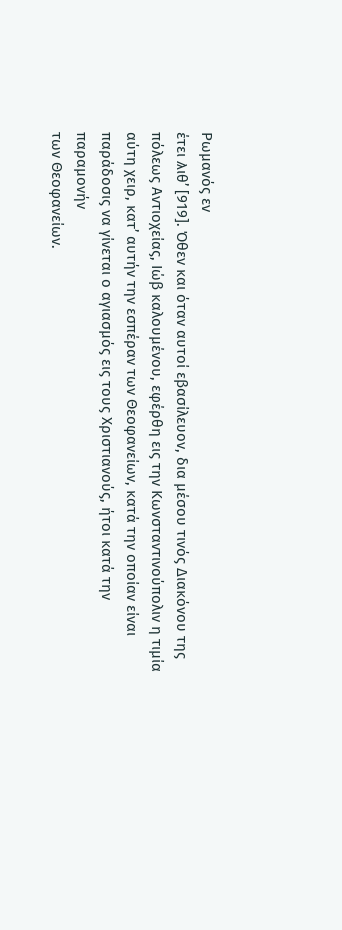Ρωμανός εν
έτει Ϡιθ’ [919]. Όθεν και όταν αυτοί εβασίλευον, δια μέσου τινός Διακόνου της
πόλεως Αντιοχείας, Ιώβ καλουμένου, εφέρθη εις την Κωνσταντινούπολιν η τιμία
αύτη χειρ, κατ’ αυτήν την εσπέραν των Θεοφανείων, κατά την οποίαν είναι
παράδοσις να γίνεται ο αγιασμός εις τους Χριστιανούς, ήτοι κατά την παραμονήν
των Θεοφανείων.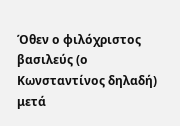Όθεν ο φιλόχριστος βασιλεύς (ο Κωνσταντίνος δηλαδή) μετά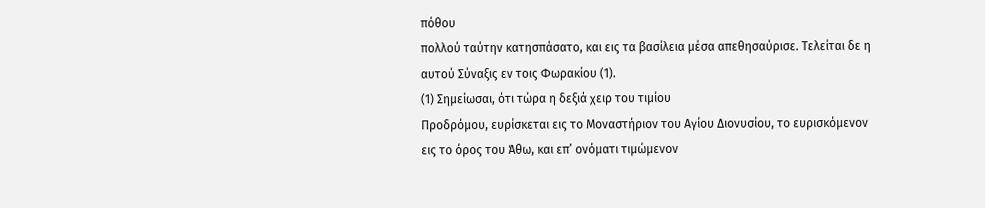πόθου
πολλού ταύτην κατησπάσατο, και εις τα βασίλεια μέσα απεθησαύρισε. Τελείται δε η
αυτού Σύναξις εν τοις Φωρακίου (1).
(1) Σημείωσαι, ότι τώρα η δεξιά χειρ του τιμίου
Προδρόμου, ευρίσκεται εις το Μοναστήριον του Αγίου Διονυσίου, το ευρισκόμενον
εις το όρος του Άθω, και επ’ ονόματι τιμώμενον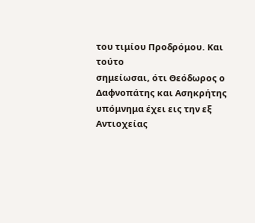του τιμίου Προδρόμου. Και τούτο
σημείωσαι, ότι Θεόδωρος ο Δαφνοπάτης και Ασηκρήτης υπόμνημα έχει εις την εξ
Αντιοχείας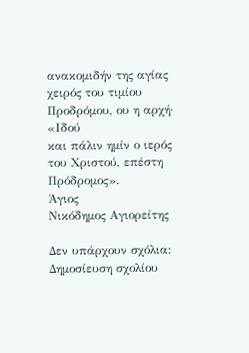ανακομιδήν της αγίας χειρός του τιμίου Προδρόμου, ου η αρχή· «Ιδού
και πάλιν ημίν ο ιερός του Χριστού, επέστη Πρόδρομος».
Άγιος
Νικόδημος Αγιορείτης

Δεν υπάρχουν σχόλια:
Δημοσίευση σχολίου